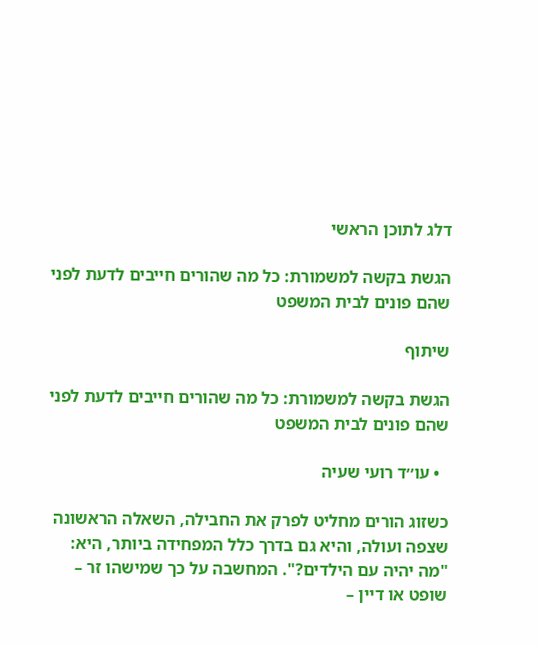דלג לתוכן הראשי

הגשת בקשה למשמורת: כל מה שהורים חייבים לדעת לפני שהם פונים לבית המשפט

שיתוף

הגשת בקשה למשמורת: כל מה שהורים חייבים לדעת לפני שהם פונים לבית המשפט

  • עו׳׳ד רועי שעיה

כשזוג הורים מחליט לפרק את החבילה, השאלה הראשונה שצפה ועולה, והיא גם בדרך כלל המפחידה ביותר, היא: "מה יהיה עם הילדים?". המחשבה על כך שמישהו זר – שופט או דיין –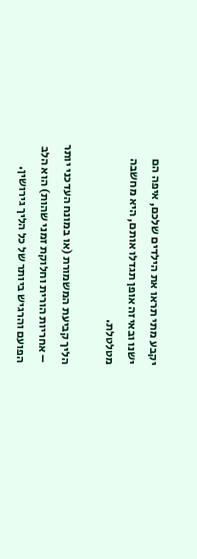יקבע מתי תראו את הילדים שלכם, איפה הם ישנו ובאיזה אופן תגדלו אותם, היא מחשבה מטלטלת.

הליך קביעת המשמורת (או במונח העדכני יותר – אחריות הורית וחלוקת זמני שהות) הוא הלב הפועם והרגיש ביותר של כל הליך גירושין.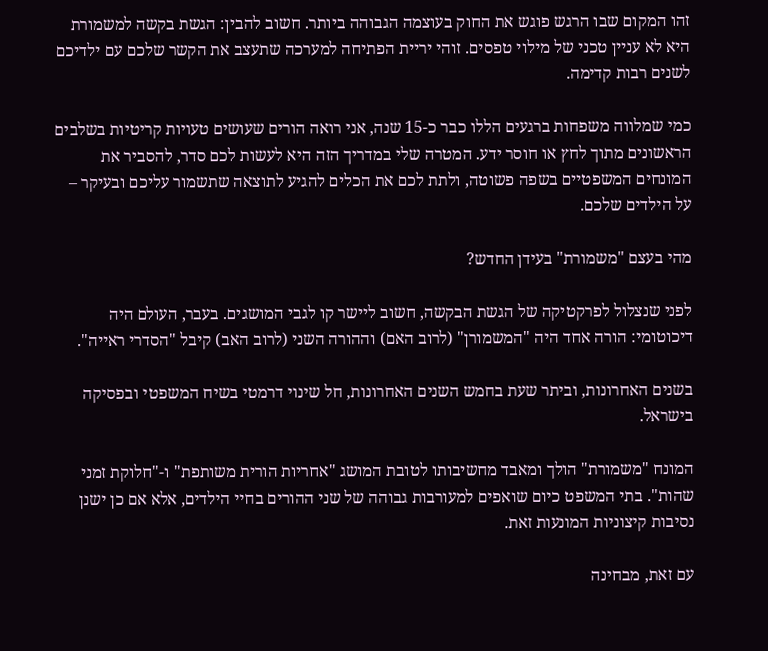זהו המקום שבו הרגש פוגש את החוק בעוצמה הגבוהה ביותר. חשוב להבין: הגשת בקשה למשמורת היא לא עניין טכני של מילוי טפסים. זוהי יריית הפתיחה למערכה שתעצב את הקשר שלכם עם ילדיכם לשנים רבות קדימה.

כמי שמלווה משפחות ברגעים הללו כבר כ-15 שנה, אני רואה הורים שעושים טעויות קריטיות בשלבים הראשונים מתוך לחץ או חוסר ידע. המטרה שלי במדריך הזה היא לעשות לכם סדר, להסביר את המונחים המשפטיים בשפה פשוטה, ולתת לכם את הכלים להגיע לתוצאה שתשמור עליכם ובעיקר – על הילדים שלכם.

מהי בעצם "משמורת" בעידן החדש?

לפני שנצלול לפרקטיקה של הגשת הבקשה, חשוב ליישר קו לגבי המושגים. בעבר, העולם היה דיכוטומי: הורה אחד היה "המשמורן" (לרוב האם) וההורה השני (לרוב האב) קיבל "הסדרי ראייה".

בשנים האחרונות, וביתר שעת בחמש השנים האחרונות, חל שינוי דרמטי בשיח המשפטי ובפסיקה בישראל.

המונח "משמורת" הולך ומאבד מחשיבותו לטובת המושג "אחריות הורית משותפת" ו-"חלוקת זמני שהות". בתי המשפט כיום שואפים למעורבות גבוהה של שני ההורים בחיי הילדים, אלא אם כן ישנן נסיבות קיצוניות המונעות זאת.

עם זאת, מבחינה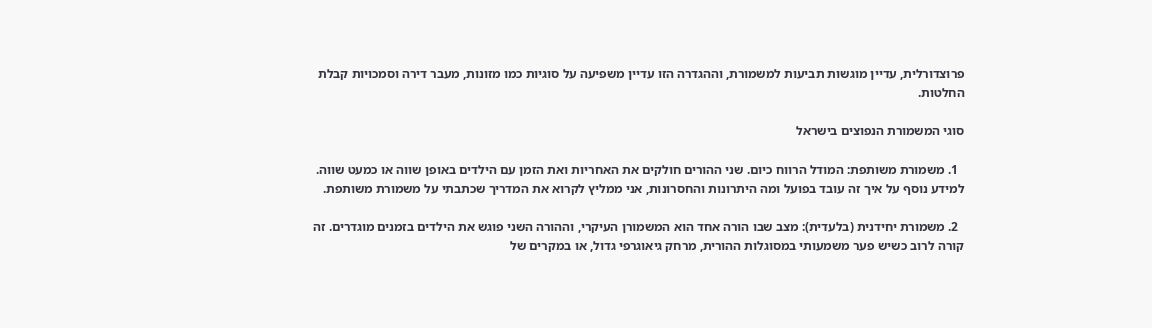פרוצדורלית, עדיין מוגשות תביעות למשמורת, וההגדרה הזו עדיין משפיעה על סוגיות כמו מזונות, מעבר דירה וסמכויות קבלת החלטות.

סוגי המשמורת הנפוצים בישראל

  1. משמורת משותפת: המודל הרווח כיום. שני ההורים חולקים את האחריות ואת הזמן עם הילדים באופן שווה או כמעט שווה. למידע נוסף על איך זה עובד בפועל ומה היתרונות והחסרונות, אני ממליץ לקרוא את המדריך שכתבתי על משמורת משותפת.

  2. משמורת יחידנית (בלעדית): מצב שבו הורה אחד הוא המשמורן העיקרי, וההורה השני פוגש את הילדים בזמנים מוגדרים. זה קורה לרוב כשיש פער משמעותי במסוגלות ההורית, מרחק גיאוגרפי גדול, או במקרים של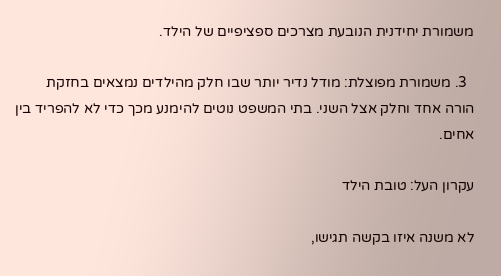משמורת יחידנית הנובעת מצרכים ספציפיים של הילד.

  3. משמורת מפוצלת: מודל נדיר יותר שבו חלק מהילדים נמצאים בחזקת הורה אחד וחלק אצל השני. בתי המשפט נוטים להימנע מכך כדי לא להפריד בין אחים.

עקרון העל: טובת הילד

לא משנה איזו בקשה תגישו,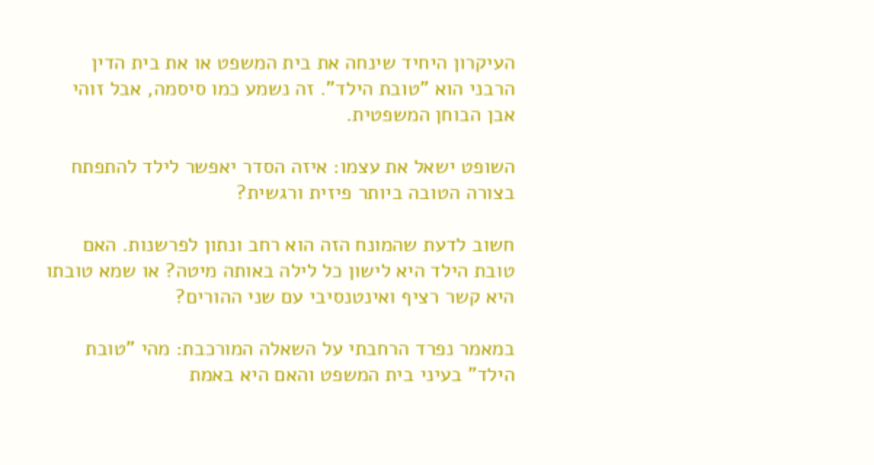העיקרון היחיד שינחה את בית המשפט או את בית הדין הרבני הוא "טובת הילד". זה נשמע כמו סיסמה, אבל זוהי אבן הבוחן המשפטית.

השופט ישאל את עצמו: איזה הסדר יאפשר לילד להתפתח בצורה הטובה ביותר פיזית ורגשית?

חשוב לדעת שהמונח הזה הוא רחב ונתון לפרשנות. האם טובת הילד היא לישון כל לילה באותה מיטה? או שמא טובתו היא קשר רציף ואינטנסיבי עם שני ההורים?

במאמר נפרד הרחבתי על השאלה המורכבת: מהי "טובת הילד" בעיני בית המשפט והאם היא באמת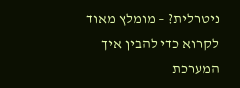ניטרלית? – מומלץ מאוד לקרוא כדי להבין איך המערכת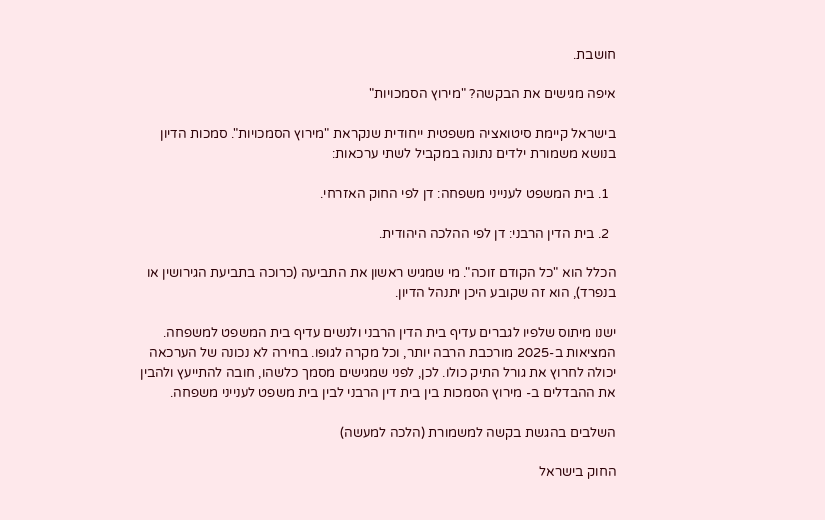חושבת.

איפה מגישים את הבקשה? "מירוץ הסמכויות"

בישראל קיימת סיטואציה משפטית ייחודית שנקראת "מירוץ הסמכויות". סמכות הדיון בנושא משמורת ילדים נתונה במקביל לשתי ערכאות:

  1. בית המשפט לענייני משפחה: דן לפי החוק האזרחי.

  2. בית הדין הרבני: דן לפי ההלכה היהודית.

הכלל הוא "כל הקודם זוכה". מי שמגיש ראשון את התביעה (כרוכה בתביעת הגירושין או בנפרד), הוא זה שקובע היכן יתנהל הדיון.

ישנו מיתוס שלפיו לגברים עדיף בית הדין הרבני ולנשים עדיף בית המשפט למשפחה. המציאות ב-2025 מורכבת הרבה יותר, וכל מקרה לגופו. בחירה לא נכונה של הערכאה יכולה לחרוץ את גורל התיק כולו. לכן, לפני שמגישים מסמך כלשהו, חובה להתייעץ ולהבין את ההבדלים ב- מירוץ הסמכות בין בית דין הרבני לבין בית משפט לענייני משפחה.

השלבים בהגשת בקשה למשמורת (הלכה למעשה)

החוק בישראל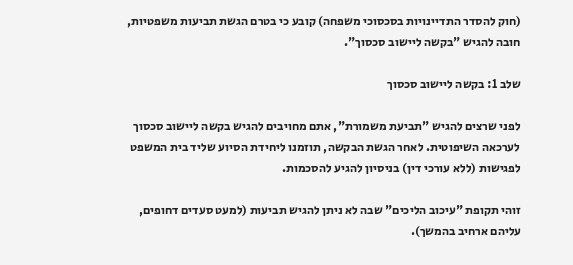(חוק להסדר התדיינויות בסכסוכי משפחה) קובע כי בטרם הגשת תביעות משפטיות, חובה להגיש "בקשה ליישוב סכסוך".

שלב 1: בקשה ליישוב סכסוך

לפני שרצים להגיש "תביעת משמורת", אתם מחויבים להגיש בקשה ליישוב סכסוך לערכאה השיפוטית. לאחר הגשת הבקשה, תוזמנו ליחידת הסיוע שליד בית המשפט לפגישות (ללא עורכי דין) בניסיון להגיע להסכמות.

זוהי תקופת "עיכוב הליכים" שבה לא ניתן להגיש תביעות (למעט סעדים דחופים, עליהם ארחיב בהמשך).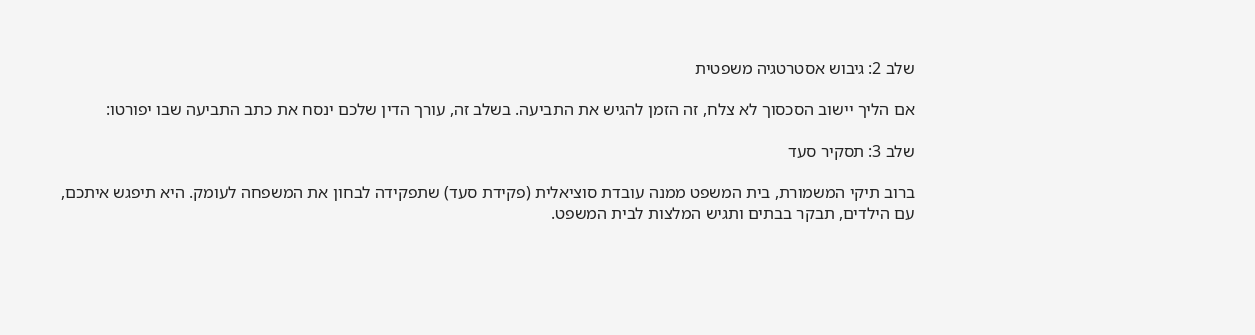שלב 2: גיבוש אסטרטגיה משפטית

אם הליך יישוב הסכסוך לא צלח, זה הזמן להגיש את התביעה. בשלב זה, עורך הדין שלכם ינסח את כתב התביעה שבו יפורטו:

שלב 3: תסקיר סעד

ברוב תיקי המשמורת, בית המשפט ממנה עובדת סוציאלית (פקידת סעד) שתפקידה לבחון את המשפחה לעומק. היא תיפגש איתכם, עם הילדים, תבקר בבתים ותגיש המלצות לבית המשפט.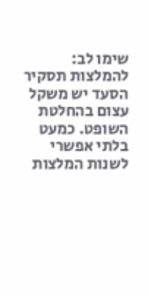שימו לב: להמלצות תסקיר הסעד יש משקל עצום בהחלטת השופט. כמעט בלתי אפשרי לשנות המלצות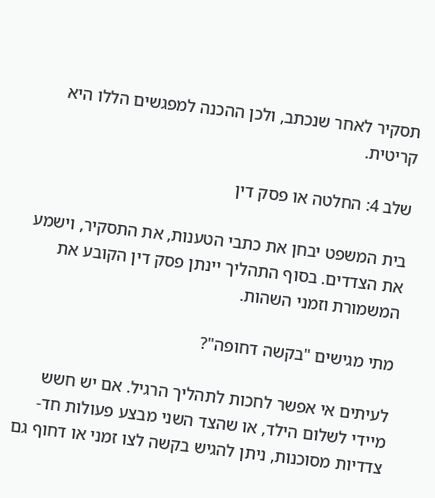תסקיר לאחר שנכתב, ולכן ההכנה למפגשים הללו היא קריטית.

שלב 4: החלטה או פסק דין

בית המשפט יבחן את כתבי הטענות, את התסקיר, וישמע את הצדדים. בסוף התהליך יינתן פסק דין הקובע את המשמורת וזמני השהות.

מתי מגישים "בקשה דחופה"?

לעיתים אי אפשר לחכות לתהליך הרגיל. אם יש חשש מיידי לשלום הילד, או שהצד השני מבצע פעולות חד-צדדיות מסוכנות, ניתן להגיש בקשה לצו זמני או דחוף גם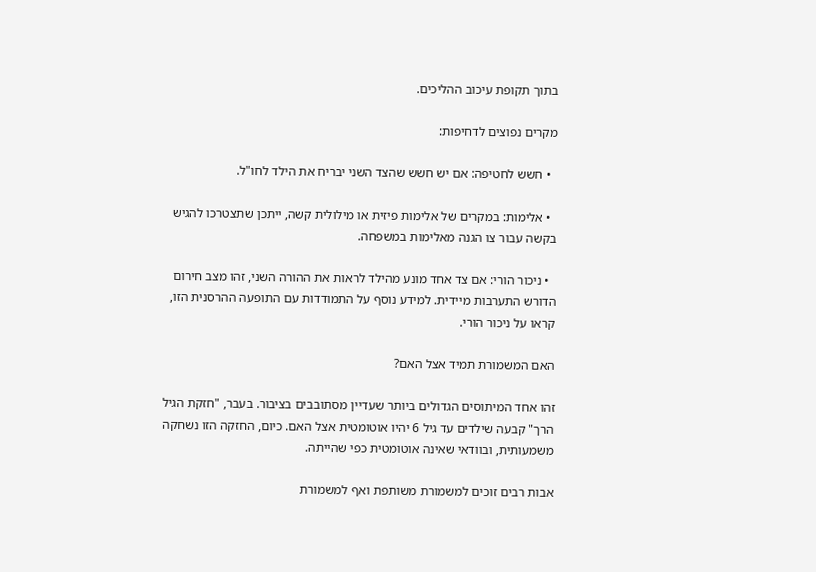בתוך תקופת עיכוב ההליכים.

מקרים נפוצים לדחיפות:

  • חשש לחטיפה: אם יש חשש שהצד השני יבריח את הילד לחו"ל.

  • אלימות: במקרים של אלימות פיזית או מילולית קשה, ייתכן שתצטרכו להגיש בקשה עבור צו הגנה מאלימות במשפחה.

  • ניכור הורי: אם צד אחד מונע מהילד לראות את ההורה השני, זהו מצב חירום הדורש התערבות מיידית. למידע נוסף על התמודדות עם התופעה ההרסנית הזו, קראו על ניכור הורי.

האם המשמורת תמיד אצל האם?

זהו אחד המיתוסים הגדולים ביותר שעדיין מסתובבים בציבור. בעבר, "חזקת הגיל הרך" קבעה שילדים עד גיל 6 יהיו אוטומטית אצל האם. כיום, החזקה הזו נשחקה משמעותית, ובוודאי שאינה אוטומטית כפי שהייתה.

אבות רבים זוכים למשמורת משותפת ואף למשמורת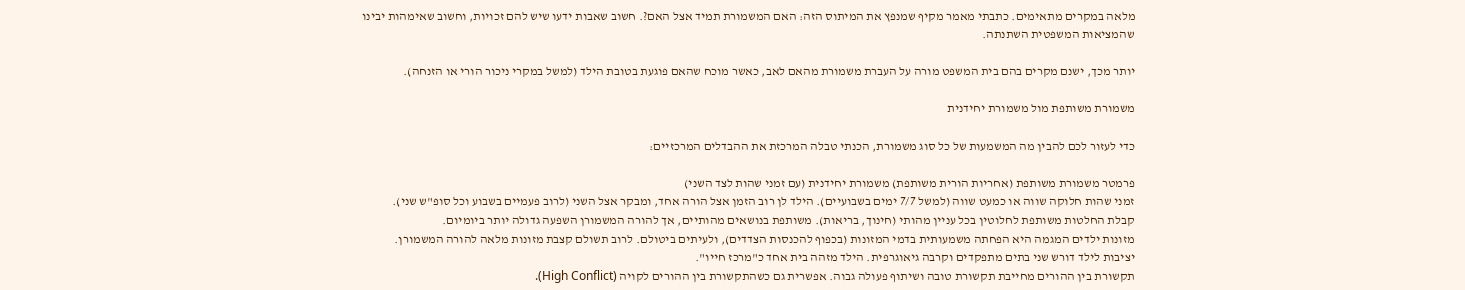מלאה במקרים מתאימים. כתבתי מאמר מקיף שמנפץ את המיתוס הזה: האם המשמורת תמיד אצל האם?. חשוב שאבות ידעו שיש להם זכויות, וחשוב שאימהות יבינו שהמציאות המשפטית השתנתה.

יותר מכך, ישנם מקרים בהם בית המשפט מורה על העברת משמורת מהאם לאב, כאשר מוכח שהאם פוגעת בטובת הילד (למשל במקרי ניכור הורי או הזנחה).

משמורת משותפת מול משמורת יחידנית

כדי לעזור לכם להבין מה המשמעות של כל סוג משמורת, הכנתי טבלה המרכזת את ההבדלים המרכזיים:

פרמטר משמורת משותפת (אחריות הורית משותפת) משמורת יחידנית (עם זמני שהות לצד השני)
זמני שהות חלוקה שווה או כמעט שווה (למשל 7/7 ימים בשבועיים). הילד לן רוב הזמן אצל הורה אחד, ומבקר אצל השני (לרוב פעמיים בשבוע וכל סופ"ש שני).
קבלת החלטות משותפת לחלוטין בכל עניין מהותי (חינוך, בריאות). משותפת בנושאים מהותיים, אך להורה המשמורן השפעה גדולה יותר ביומיום.
מזונות ילדים המגמה היא הפחתה משמעותית בדמי המזונות (בכפוף להכנסות הצדדים), ולעיתים ביטולם. לרוב תשולם קצבת מזונות מלאה להורה המשמורן.
יציבות לילד דורש שני בתים מתפקדים וקרבה גיאוגרפית. הילד מזהה בית אחד כ"מרכז חייו".
תקשורת בין ההורים מחייבת תקשורת טובה ושיתוף פעולה גבוה. אפשרית גם כשהתקשורת בין ההורים לקויה (High Conflict).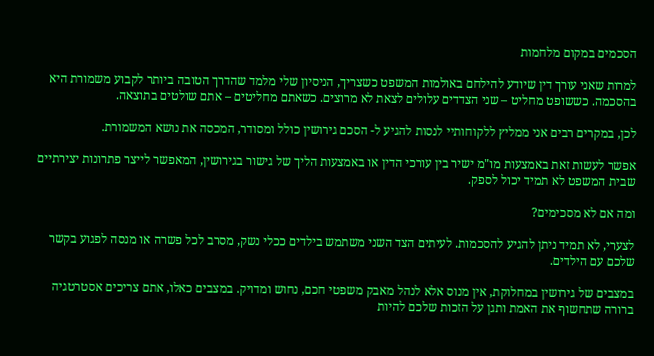הסכמים במקום מלחמות

למרות שאני עורך דין שיודע להילחם באולמות המשפט כשצריך, הניסיון שלי מלמד שהדרך הטובה ביותר לקבוע משמורת היא בהסכמה. כששופט מחליט – שני הצדדים עלולים לצאת לא מרוצים. כשאתם מחליטים – אתם שולטים בתוצאה.

לכן, במקרים רבים אני ממליץ ללקוחותיי לנסות להגיע ל- הסכם גירושין כולל ומסודר, המכסה את נושא המשמורת.

אפשר לעשות זאת באמצעות מו"מ ישיר בין עורכי הדין או באמצעות הליך של גישור בגירושין, המאפשר לייצר פתרונות יצירתיים שבית המשפט לא תמיד יכול לספק.

ומה אם לא מסכימים?

לצערי, לא תמיד ניתן להגיע להסכמות. לעיתים הצד השני משתמש בילדים ככלי נשק, מסרב לכל פשרה או מנסה לפגוע בקשר שלכם עם הילדים.

במצבים של גירושין במחלוקת, אין מנוס אלא לנהל מאבק משפטי חכם, נחוש ומדויק. במצבים כאלו, אתם צריכים אסטרטגיה ברורה שתחשוף את האמת ותגן על הזכות שלכם להיות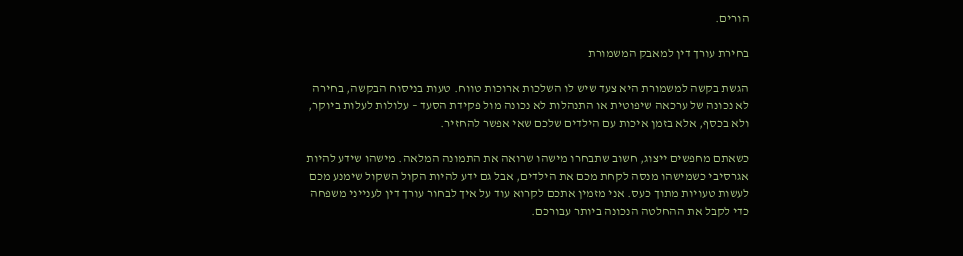הורים.

בחירת עורך דין למאבק המשמורת

הגשת בקשה למשמורת היא צעד שיש לו השלכות ארוכות טווח. טעות בניסוח הבקשה, בחירה לא נכונה של ערכאה שיפוטית או התנהלות לא נכונה מול פקידת הסעד – עלולות לעלות ביוקר, ולא בכסף, אלא בזמן איכות עם הילדים שלכם שאי אפשר להחזיר.

כשאתם מחפשים ייצוג, חשוב שתבחרו מישהו שרואה את התמונה המלאה. מישהו שידע להיות אגרסיבי כשמישהו מנסה לקחת מכם את הילדים, אבל גם ידע להיות הקול השקול שימנע מכם לעשות טעויות מתוך כעס. אני מזמין אתכם לקרוא עוד על איך לבחור עורך דין לענייני משפחה כדי לקבל את ההחלטה הנכונה ביותר עבורכם.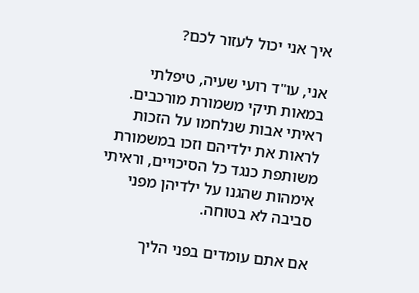איך אני יכול לעזור לכם?

אני, עו"ד רועי שעיה, טיפלתי במאות תיקי משמורת מורכבים. ראיתי אבות שנלחמו על הזכות לראות את ילדיהם וזכו במשמורת משותפת כנגד כל הסיכויים, וראיתי אימהות שהגנו על ילדיהן מפני סביבה לא בטוחה.

אם אתם עומדים בפני הליך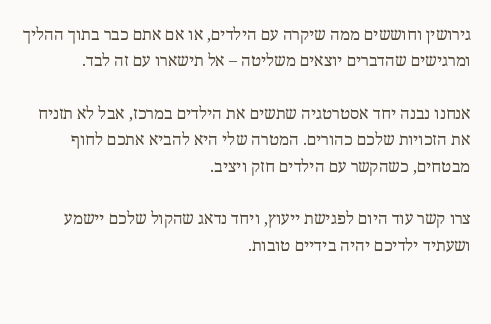גירושין וחוששים ממה שיקרה עם הילדים, או אם אתם כבר בתוך ההליך ומרגישים שהדברים יוצאים משליטה – אל תישארו עם זה לבד.

אנחנו נבנה יחד אסטרטגיה שתשים את הילדים במרכז, אבל לא תזניח את הזכויות שלכם כהורים. המטרה שלי היא להביא אתכם לחוף מבטחים, כשהקשר עם הילדים חזק ויציב.

צרו קשר עוד היום לפגישת ייעוץ, ויחד נדאג שהקול שלכם יישמע ושעתיד ילדיכם יהיה בידיים טובות.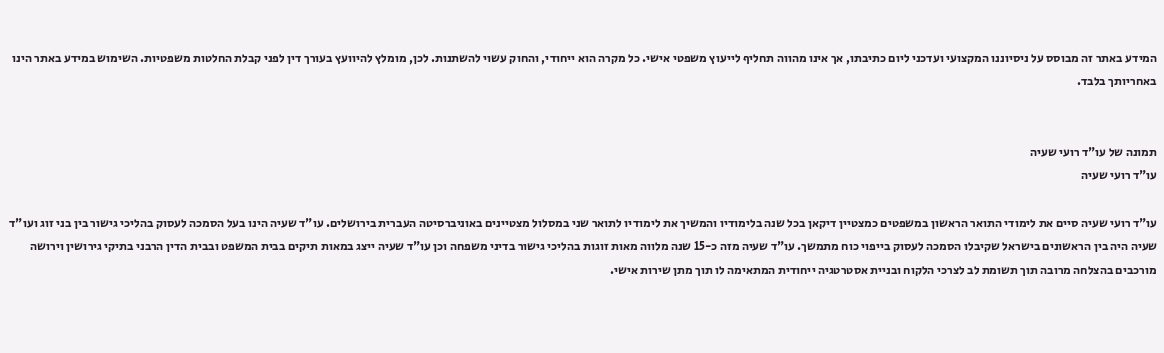המידע באתר זה מבוסס על ניסיוננו המקצועי ועדכני ליום כתיבתו, אך אינו מהווה תחליף לייעוץ משפטי אישי. כל מקרה הוא ייחודי, והחוק עשוי להשתנות. לכן, מומלץ להיוועץ בעורך דין לפני קבלת החלטות משפטיות. השימוש במידע באתר הינו באחריותך בלבד.


תמונה של עו"ד רועי שעיה
עו"ד רועי שעיה

עו"ד רועי שעיה סיים את לימודי התואר הראשון במשפטים כמצטיין דיקאן בכל שנה בלימודיו והמשיך את לימודיו לתואר שני במסלול מצטיינים באוניברסיטה העברית בירושלים. עו"ד שעיה הינו בעל הסמכה לעסוק בהליכי גישור בין בני זוג ועו"ד שעיה היה בין הראשונים בישראל שקיבלו הסמכה לעסוק בייפוי כוח מתמשך. עו"ד שעיה מזה כ-15 שנה מלווה מאות זוגות בהליכי גישור בדיני משפחה וכן עו"ד שעיה ייצג במאות תיקים בבית המשפט ובבית הדין הרבני בתיקי גירושין וירושה מורכבים בהצלחה מרובה תוך תשומת לב לצרכי הלקוח ובניית אסטרטגיה ייחודית המתאימה לו תוך מתן שירות אישי.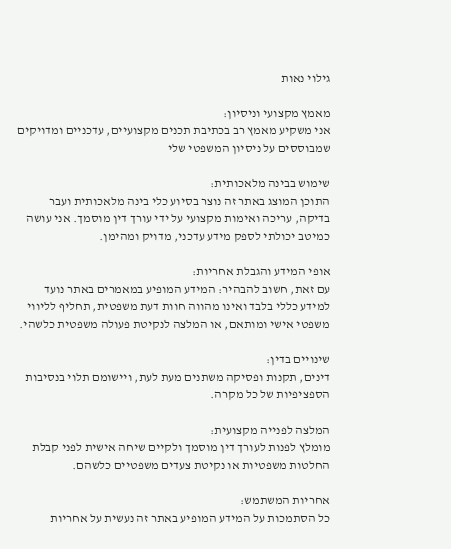גילוי נאות

מאמץ מקצועי וניסיון:
אני משקיע מאמץ רב בכתיבת תכנים מקצועיים, עדכניים ומדויקים שמבוססים על ניסיון המשפטי שלי

שימוש בבינה מלאכותית:
התוכן המוצג באתר זה נוצר בסיוע כלי בינה מלאכותית ועבר בדיקה, עריכה ואימות מקצועי על ידי עורך דין מוסמך. אני עושה כמיטב יכולתי לספק מידע עדכני, מדויק ומהימן.

אופי המידע והגבלת אחריות:
עם זאת, חשוב להבהיר: המידע המופיע במאמרים באתר נועד למידע כללי בלבד ואינו מהווה חוות דעת משפטית, תחליף לליווי משפטי אישי ומותאם, או המלצה לנקיטת פעולה משפטית כלשהי.

שינויים בדין:
דינים, תקנות ופסיקה משתנים מעת לעת, ויישומם תלוי בנסיבות הספציפיות של כל מקרה.

המלצה לפנייה מקצועית:
מומלץ לפנות לעורך דין מוסמך ולקיים שיחה אישית לפני קבלת החלטות משפטיות או נקיטת צעדים משפטיים כלשהם.

אחריות המשתמש:
כל הסתמכות על המידע המופיע באתר זה נעשית על אחריות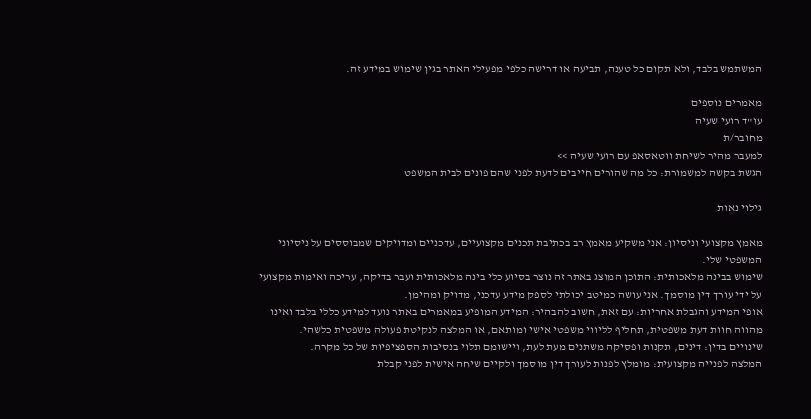המשתמש בלבד, ולא תקום כל טענה, תביעה או דרישה כלפי מפעילי האתר בגין שימוש במידע זה.

מאמרים נוספים
עו"ד רועי שעיה
מחובר/ת
למעבר מהיר לשיחת ווטאסאפ עם רועי שעיה >>
הגשת בקשה למשמורת: כל מה שהורים חייבים לדעת לפני שהם פונים לבית המשפט

גילוי נאות

מאמץ מקצועי וניסיון: אני משקיע מאמץ רב בכתיבת תכנים מקצועיים, עדכניים ומדויקים שמבוססים על ניסיוני המשפטי שלי.
שימוש בבינה מלאכותית: התוכן המוצג באתר זה נוצר בסיוע כלי בינה מלאכותית ועבר בדיקה, עריכה ואימות מקצועי על ידי עורך דין מוסמך. אני עושה כמיטב יכולתי לספק מידע עדכני, מדויק ומהימן.
אופי המידע והגבלת אחריות: עם זאת, חשוב להבהיר: המידע המופיע במאמרים באתר נועד למידע כללי בלבד ואינו מהווה חוות דעת משפטית, תחליף לליווי משפטי אישי ומותאם, או המלצה לנקיטת פעולה משפטית כלשהי.
שינויים בדין: דינים, תקנות ופסיקה משתנים מעת לעת, ויישומם תלוי בנסיבות הספציפיות של כל מקרה.
המלצה לפנייה מקצועית: מומלץ לפנות לעורך דין מוסמך ולקיים שיחה אישית לפני קבלת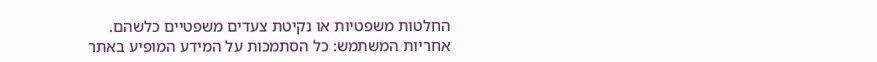החלטות משפטיות או נקיטת צעדים משפטיים כלשהם.
אחריות המשתמש: כל הסתמכות על המידע המופיע באתר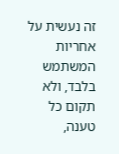זה נעשית על אחריות המשתמש בלבד, ולא תקום כל טענה,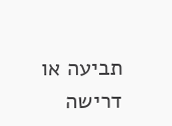תביעה או דרישה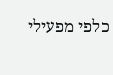כלפי מפעילי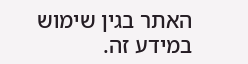האתר בגין שימוש במידע זה.